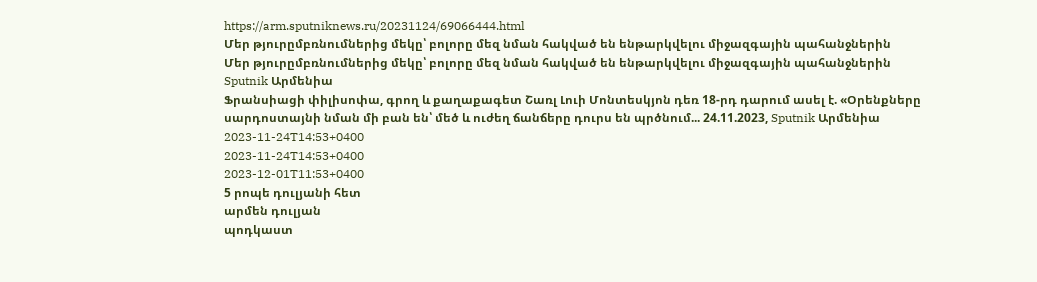https://arm.sputniknews.ru/20231124/69066444.html
Մեր թյուրըմբռնումներից մեկը՝ բոլորը մեզ նման հակված են ենթարկվելու միջազգային պահանջներին
Մեր թյուրըմբռնումներից մեկը՝ բոլորը մեզ նման հակված են ենթարկվելու միջազգային պահանջներին
Sputnik Արմենիա
Ֆրանսիացի փիլիսոփա, գրող և քաղաքագետ Շառլ Լուի Մոնտեսկյոն դեռ 18-րդ դարում ասել է. «Օրենքները սարդոստայնի նման մի բան են՝ մեծ և ուժեղ ճանճերը դուրս են պրծնում... 24.11.2023, Sputnik Արմենիա
2023-11-24T14:53+0400
2023-11-24T14:53+0400
2023-12-01T11:53+0400
5 րոպե դուլյանի հետ
արմեն դուլյան
պոդկաստ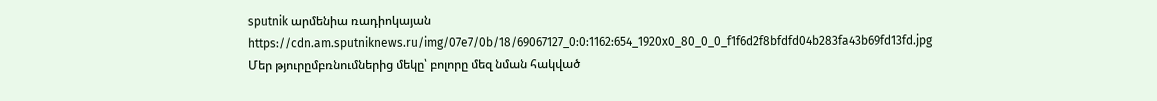sputnik արմենիա ռադիոկայան
https://cdn.am.sputniknews.ru/img/07e7/0b/18/69067127_0:0:1162:654_1920x0_80_0_0_f1f6d2f8bfdfd04b283fa43b69fd13fd.jpg
Մեր թյուրըմբռնումներից մեկը՝ բոլորը մեզ նման հակված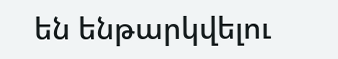են ենթարկվելու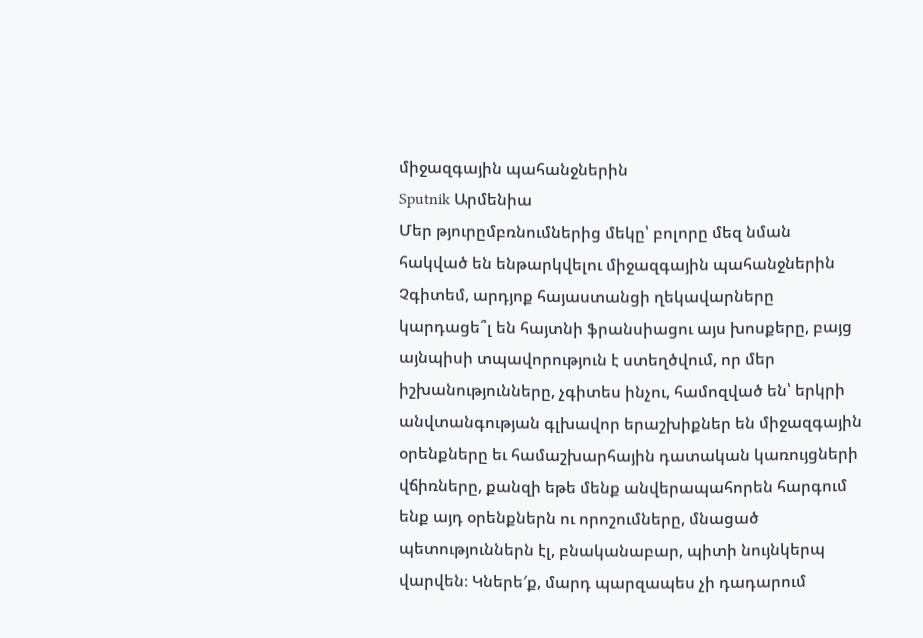միջազգային պահանջներին
Sputnik Արմենիա
Մեր թյուրըմբռնումներից մեկը՝ բոլորը մեզ նման հակված են ենթարկվելու միջազգային պահանջներին
Չգիտեմ, արդյոք հայաստանցի ղեկավարները կարդացե՞լ են հայտնի ֆրանսիացու այս խոսքերը, բայց այնպիսի տպավորություն է ստեղծվում, որ մեր իշխանությունները, չգիտես ինչու, համոզված են՝ երկրի անվտանգության գլխավոր երաշխիքներ են միջազգային օրենքները եւ համաշխարհային դատական կառույցների վճիռները, քանզի եթե մենք անվերապահորեն հարգում ենք այդ օրենքներն ու որոշումները, մնացած պետություններն էլ, բնականաբար, պիտի նույնկերպ վարվեն։ Կներե′ք, մարդ պարզապես չի դադարում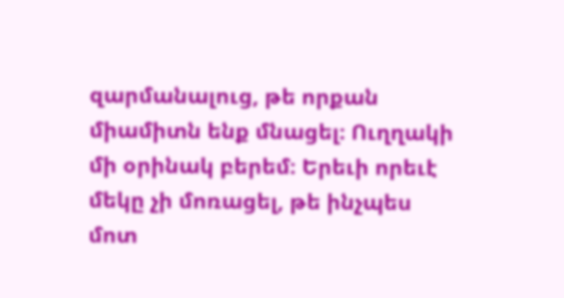զարմանալուց, թե որքան միամիտն ենք մնացել։ Ուղղակի մի օրինակ բերեմ։ Երեւի որեւէ մեկը չի մոռացել, թե ինչպես մոտ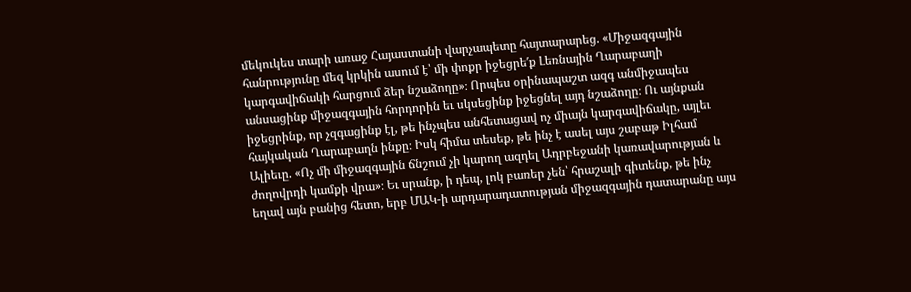մեկուկես տարի առաջ Հայաստանի վարչապետը հայտարարեց. «Միջազգային հանրությունը մեզ կրկին ասում է՝ մի փոքր իջեցրե′ք Լեռնային Ղարաբաղի կարգավիճակի հարցում ձեր նշաձողը»։ Որպես օրինապաշտ ազգ անմիջապես անսացինք միջազգային հորդորին եւ սկսեցինք իջեցնել այդ նշաձողը։ Ու այնքան իջեցրինք, որ չզգացինք էլ, թե ինչպես անհետացավ ոչ միայն կարգավիճակը, այլեւ հայկական Ղարաբաղն ինքը։ Իսկ հիմա տեսեք, թե ինչ է ասել այս շաբաթ Իլհամ Ալիեւը. «Ոչ մի միջազգային ճնշում չի կարող ազդել Ադրբեջանի կառավարության և ժողովրդի կամքի վրա»։ Եւ սրանք, ի դեպ, լոկ բառեր չեն՝ հրաշալի գիտենք, թե ինչ եղավ այն բանից հետո, երբ ՄԱԿ-ի արդարադատության միջազգային դատարանը այս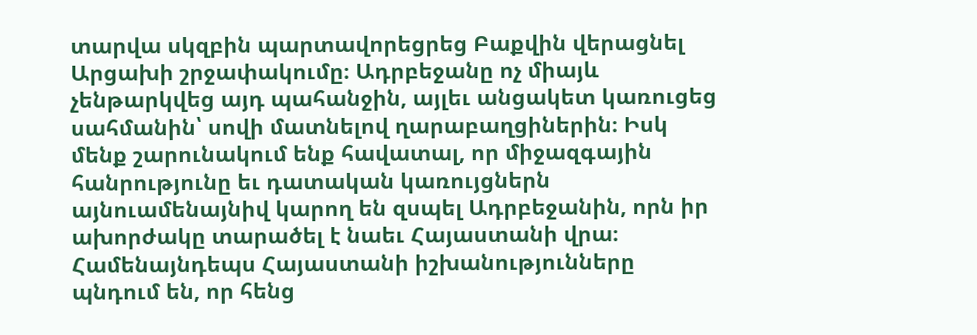տարվա սկզբին պարտավորեցրեց Բաքվին վերացնել Արցախի շրջափակումը։ Ադրբեջանը ոչ միայև չենթարկվեց այդ պահանջին, այլեւ անցակետ կառուցեց սահմանին՝ սովի մատնելով ղարաբաղցիներին։ Իսկ մենք շարունակում ենք հավատալ, որ միջազգային հանրությունը եւ դատական կառույցներն այնուամենայնիվ կարող են զսպել Ադրբեջանին, որն իր ախորժակը տարածել է նաեւ Հայաստանի վրա։ Համենայնդեպս Հայաստանի իշխանությունները պնդում են, որ հենց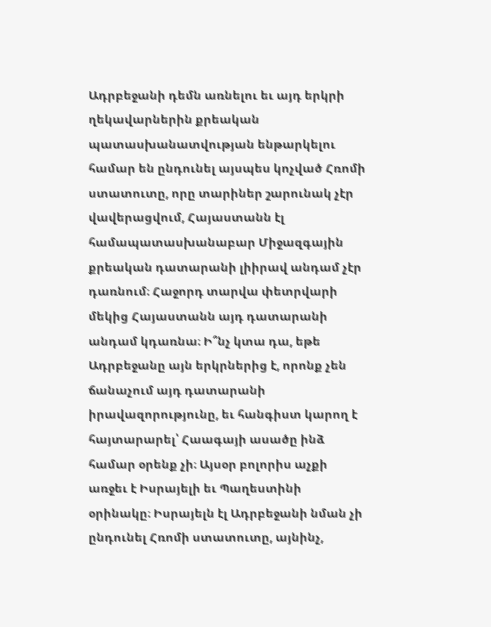Ադրբեջանի դեմն առնելու եւ այդ երկրի ղեկավարներին քրեական պատասխանատվության ենթարկելու համար են ընդունել այսպես կոչված Հռոմի ստատուտը, որը տարիներ շարունակ չէր վավերացվում, Հայաստանն էլ համապատասխանաբար Միջազգային քրեական դատարանի լիիրավ անդամ չէր դառնում։ Հաջորդ տարվա փետրվարի մեկից Հայաստանն այդ դատարանի անդամ կդառնա։ Ի՞նչ կտա դա, եթե Ադրբեջանը այն երկրներից է, որոնք չեն ճանաչում այդ դատարանի իրավազորությունը, եւ հանգիստ կարող է հայտարարել՝ Հաագայի ասածը ինձ համար օրենք չի։ Այսօր բոլորիս աչքի առջեւ է Իսրայելի եւ Պաղեստինի օրինակը։ Իսրայելն էլ Ադրբեջանի նման չի ընդունել Հռոմի ստատուտը, այնինչ,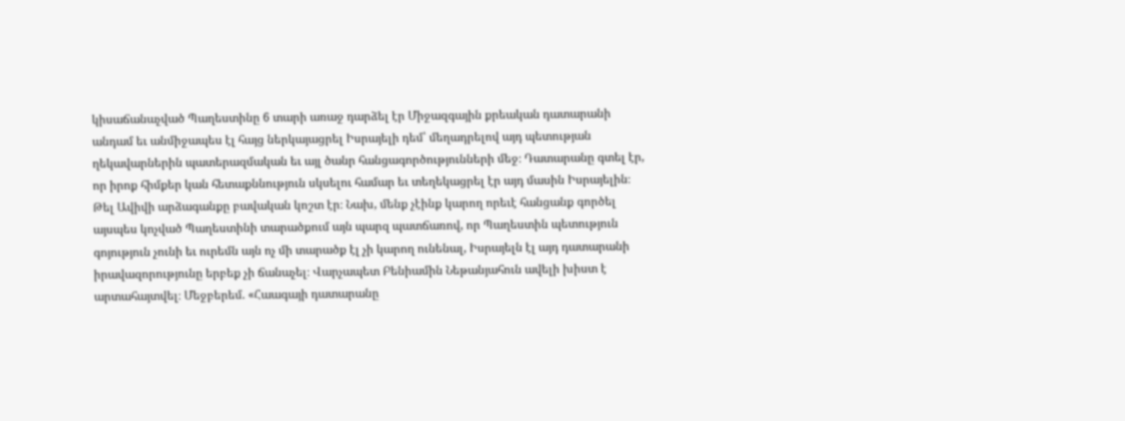կիսաճանաչված Պաղեստինը 6 տարի առաջ դարձել էր Միջազգային քրեական դատարանի անդամ եւ անմիջապես էլ հայց ներկայացրել Իսրայելի դեմ՝ մեղադրելով այդ պետության ղեկավարներին պատերազմական եւ այլ ծանր հանցագործությունների մեջ։ Դատարանը գտել էր, որ իրոք հիմքեր կան հետաքննություն սկսելու համար եւ տեղեկացրել էր այդ մասին Իսրայելին։ Թել Ավիվի արձագանքը բավական կոշտ էր։ Նախ, մենք չէինք կարող որեւէ հանցանք գործել այսպես կոչված Պաղեստինի տարածքում այն պարզ պատճառով, որ Պաղեստին պետություն գոյություն չունի եւ ուրեմն այն ոչ մի տարածք էլ չի կարող ունենալ, Իսրայելն էլ այդ դատարանի իրավազորությունը երբեք չի ճանաչել։ Վարչապետ Բենիամին Նեթանյահուն ավելի խիստ է արտահայտվել։ Մեջբերեմ. «Հաագայի դատարանը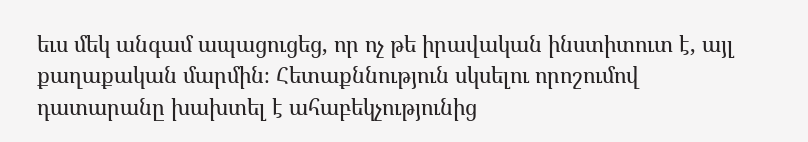եւս մեկ անգամ ապացուցեց, որ ոչ թե իրավական ինստիտուտ է, այլ քաղաքական մարմին։ Հետաքննություն սկսելու որոշումով դատարանը խախտել է ահաբեկչությունից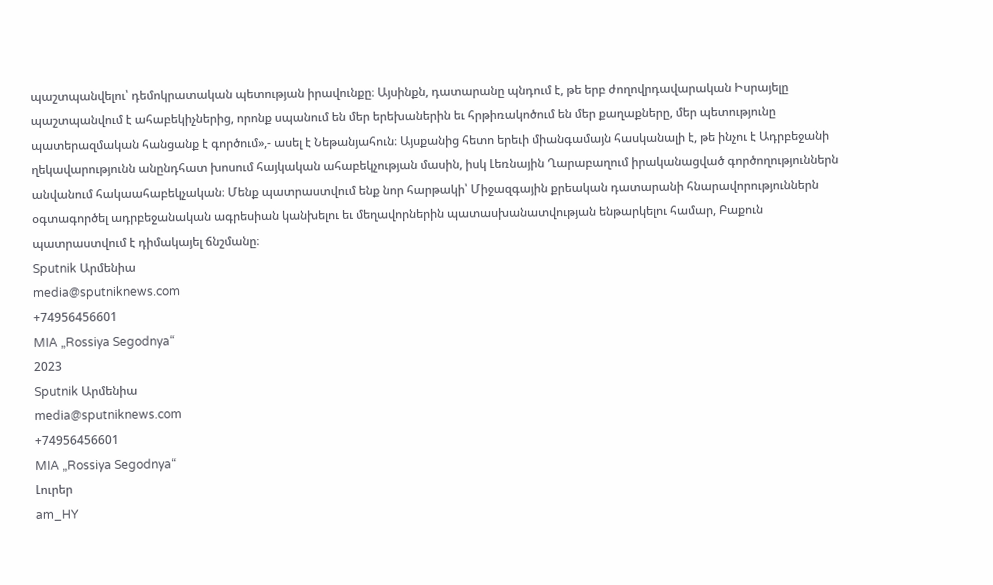պաշտպանվելու՝ դեմոկրատական պետության իրավունքը։ Այսինքն, դատարանը պնդում է, թե երբ ժողովրդավարական Իսրայելը պաշտպանվում է ահաբեկիչներից, որոնք սպանում են մեր երեխաներին եւ հրթիռակոծում են մեր քաղաքները, մեր պետությունը պատերազմական հանցանք է գործում»,- ասել է Նեթանյահուն։ Այսքանից հետո երեւի միանգամայն հասկանալի է, թե ինչու է Ադրբեջանի ղեկավարությունն անընդհատ խոսում հայկական ահաբեկչության մասին, իսկ Լեռնային Ղարաբաղում իրականացված գործողություններն անվանում հակաահաբեկչական։ Մենք պատրաստվում ենք նոր հարթակի՝ Միջազգային քրեական դատարանի հնարավորություններն օգտագործել ադրբեջանական ագրեսիան կանխելու եւ մեղավորներին պատասխանատվության ենթարկելու համար, Բաքուն պատրաստվում է դիմակայել ճնշմանը։
Sputnik Արմենիա
media@sputniknews.com
+74956456601
MIA „Rossiya Segodnya“
2023
Sputnik Արմենիա
media@sputniknews.com
+74956456601
MIA „Rossiya Segodnya“
Լուրեր
am_HY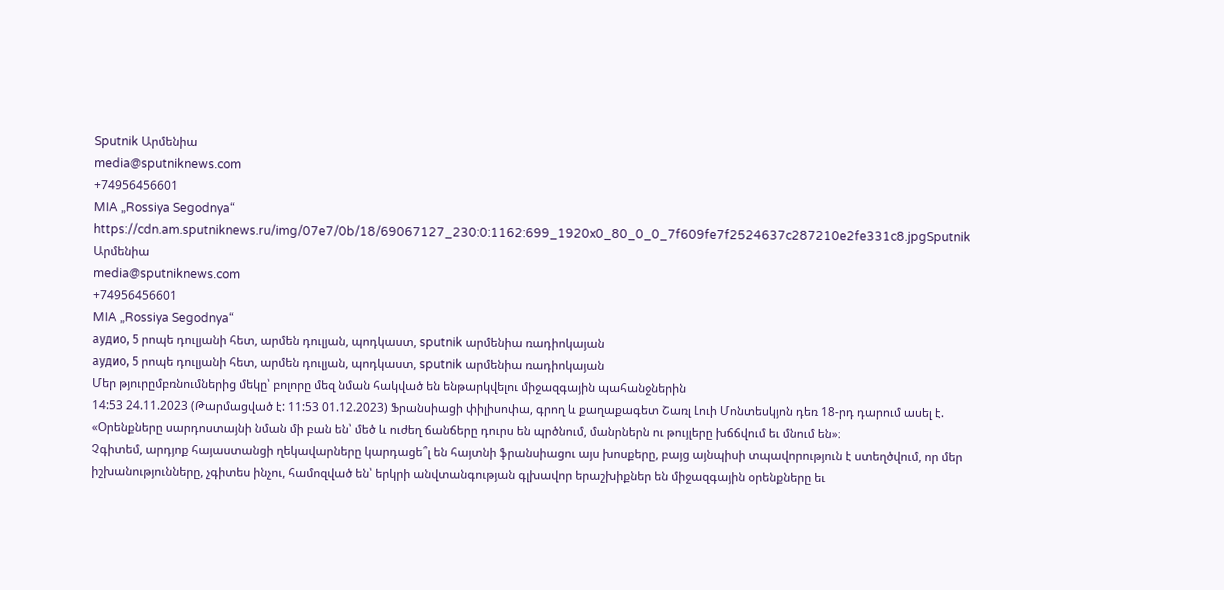Sputnik Արմենիա
media@sputniknews.com
+74956456601
MIA „Rossiya Segodnya“
https://cdn.am.sputniknews.ru/img/07e7/0b/18/69067127_230:0:1162:699_1920x0_80_0_0_7f609fe7f2524637c287210e2fe331c8.jpgSputnik Արմենիա
media@sputniknews.com
+74956456601
MIA „Rossiya Segodnya“
аудио, 5 րոպե դուլյանի հետ, արմեն դուլյան, պոդկաստ, sputnik արմենիա ռադիոկայան
аудио, 5 րոպե դուլյանի հետ, արմեն դուլյան, պոդկաստ, sputnik արմենիա ռադիոկայան
Մեր թյուրըմբռնումներից մեկը՝ բոլորը մեզ նման հակված են ենթարկվելու միջազգային պահանջներին
14:53 24.11.2023 (Թարմացված է: 11:53 01.12.2023) Ֆրանսիացի փիլիսոփա, գրող և քաղաքագետ Շառլ Լուի Մոնտեսկյոն դեռ 18-րդ դարում ասել է. «Օրենքները սարդոստայնի նման մի բան են՝ մեծ և ուժեղ ճանճերը դուրս են պրծնում, մանրներն ու թույլերը խճճվում եւ մնում են»։
Չգիտեմ, արդյոք հայաստանցի ղեկավարները կարդացե՞լ են հայտնի ֆրանսիացու այս խոսքերը, բայց այնպիսի տպավորություն է ստեղծվում, որ մեր իշխանությունները, չգիտես ինչու, համոզված են՝ երկրի անվտանգության գլխավոր երաշխիքներ են միջազգային օրենքները եւ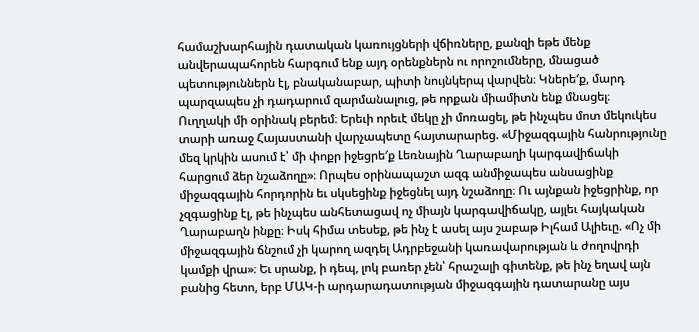համաշխարհային դատական կառույցների վճիռները, քանզի եթե մենք անվերապահորեն հարգում ենք այդ օրենքներն ու որոշումները, մնացած պետություններն էլ, բնականաբար, պիտի նույնկերպ վարվեն։ Կներե′ք, մարդ պարզապես չի դադարում զարմանալուց, թե որքան միամիտն ենք մնացել։
Ուղղակի մի օրինակ բերեմ։ Երեւի որեւէ մեկը չի մոռացել, թե ինչպես մոտ մեկուկես տարի առաջ Հայաստանի վարչապետը հայտարարեց. «Միջազգային հանրությունը մեզ կրկին ասում է՝ մի փոքր իջեցրե′ք Լեռնային Ղարաբաղի կարգավիճակի հարցում ձեր նշաձողը»։ Որպես օրինապաշտ ազգ անմիջապես անսացինք միջազգային հորդորին եւ սկսեցինք իջեցնել այդ նշաձողը։ Ու այնքան իջեցրինք, որ չզգացինք էլ, թե ինչպես անհետացավ ոչ միայն կարգավիճակը, այլեւ հայկական Ղարաբաղն ինքը։ Իսկ հիմա տեսեք, թե ինչ է ասել այս շաբաթ Իլհամ Ալիեւը. «Ոչ մի միջազգային ճնշում չի կարող ազդել Ադրբեջանի կառավարության և ժողովրդի կամքի վրա»։ Եւ սրանք, ի դեպ, լոկ բառեր չեն՝ հրաշալի գիտենք, թե ինչ եղավ այն բանից հետո, երբ ՄԱԿ-ի արդարադատության միջազգային դատարանը այս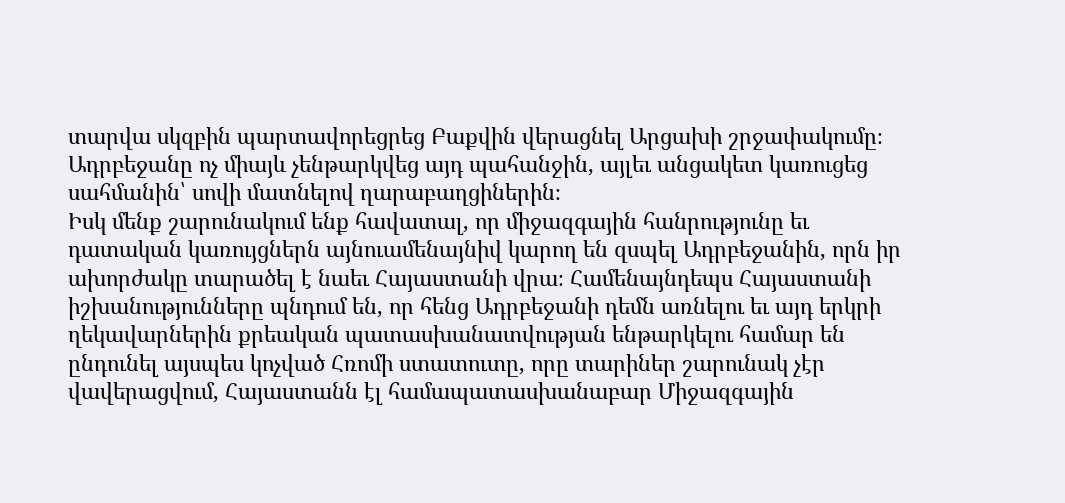տարվա սկզբին պարտավորեցրեց Բաքվին վերացնել Արցախի շրջափակումը։ Ադրբեջանը ոչ միայև չենթարկվեց այդ պահանջին, այլեւ անցակետ կառուցեց սահմանին՝ սովի մատնելով ղարաբաղցիներին։
Իսկ մենք շարունակում ենք հավատալ, որ միջազգային հանրությունը եւ դատական կառույցներն այնուամենայնիվ կարող են զսպել Ադրբեջանին, որն իր ախորժակը տարածել է նաեւ Հայաստանի վրա։ Համենայնդեպս Հայաստանի իշխանությունները պնդում են, որ հենց Ադրբեջանի դեմն առնելու եւ այդ երկրի ղեկավարներին քրեական պատասխանատվության ենթարկելու համար են ընդունել այսպես կոչված Հռոմի ստատուտը, որը տարիներ շարունակ չէր վավերացվում, Հայաստանն էլ համապատասխանաբար Միջազգային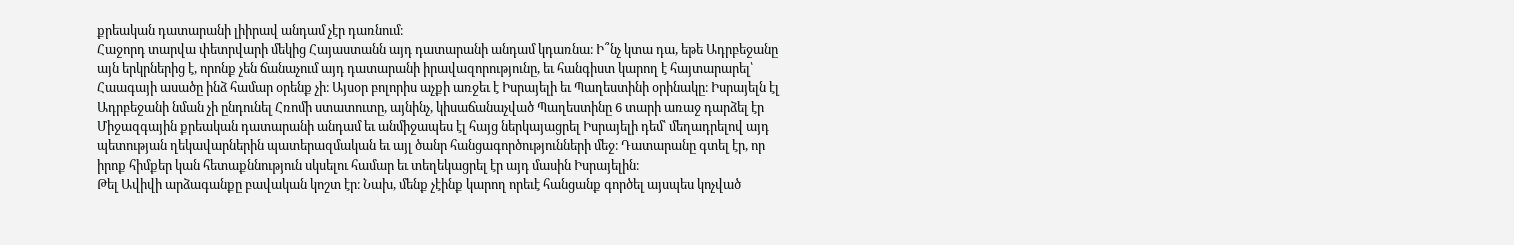քրեական դատարանի լիիրավ անդամ չէր դառնում։
Հաջորդ տարվա փետրվարի մեկից Հայաստանն այդ դատարանի անդամ կդառնա։ Ի՞նչ կտա դա, եթե Ադրբեջանը այն երկրներից է, որոնք չեն ճանաչում այդ դատարանի իրավազորությունը, եւ հանգիստ կարող է հայտարարել՝ Հաագայի ասածը ինձ համար օրենք չի։ Այսօր բոլորիս աչքի առջեւ է Իսրայելի եւ Պաղեստինի օրինակը։ Իսրայելն էլ Ադրբեջանի նման չի ընդունել Հռոմի ստատուտը, այնինչ, կիսաճանաչված Պաղեստինը 6 տարի առաջ դարձել էր Միջազգային քրեական դատարանի անդամ եւ անմիջապես էլ հայց ներկայացրել Իսրայելի դեմ՝ մեղադրելով այդ պետության ղեկավարներին պատերազմական եւ այլ ծանր հանցագործությունների մեջ։ Դատարանը գտել էր, որ իրոք հիմքեր կան հետաքննություն սկսելու համար եւ տեղեկացրել էր այդ մասին Իսրայելին։
Թել Ավիվի արձագանքը բավական կոշտ էր։ Նախ, մենք չէինք կարող որեւէ հանցանք գործել այսպես կոչված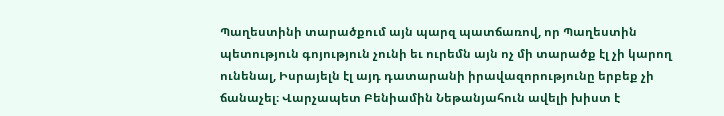Պաղեստինի տարածքում այն պարզ պատճառով, որ Պաղեստին պետություն գոյություն չունի եւ ուրեմն այն ոչ մի տարածք էլ չի կարող ունենալ, Իսրայելն էլ այդ դատարանի իրավազորությունը երբեք չի ճանաչել։ Վարչապետ Բենիամին Նեթանյահուն ավելի խիստ է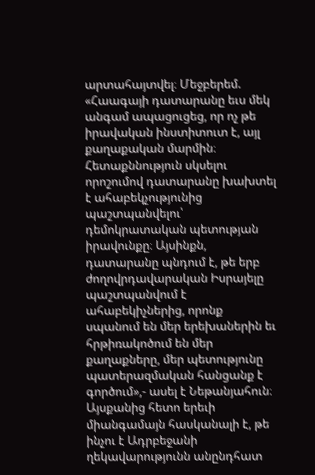արտահայտվել։ Մեջբերեմ. «Հաագայի դատարանը եւս մեկ անգամ ապացուցեց, որ ոչ թե իրավական ինստիտուտ է, այլ քաղաքական մարմին։ Հետաքննություն սկսելու որոշումով դատարանը խախտել է ահաբեկչությունից պաշտպանվելու՝ դեմոկրատական պետության իրավունքը։ Այսինքն, դատարանը պնդում է, թե երբ ժողովրդավարական Իսրայելը պաշտպանվում է ահաբեկիչներից, որոնք սպանում են մեր երեխաներին եւ հրթիռակոծում են մեր քաղաքները, մեր պետությունը պատերազմական հանցանք է գործում»,- ասել է Նեթանյահուն։
Այսքանից հետո երեւի միանգամայն հասկանալի է, թե ինչու է Ադրբեջանի ղեկավարությունն անընդհատ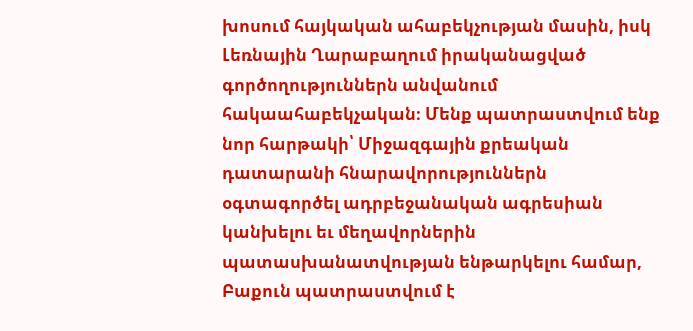խոսում հայկական ահաբեկչության մասին, իսկ Լեռնային Ղարաբաղում իրականացված գործողություններն անվանում հակաահաբեկչական։ Մենք պատրաստվում ենք նոր հարթակի՝ Միջազգային քրեական դատարանի հնարավորություններն օգտագործել ադրբեջանական ագրեսիան կանխելու եւ մեղավորներին պատասխանատվության ենթարկելու համար, Բաքուն պատրաստվում է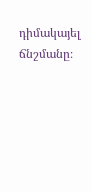դիմակայել ճնշմանը։